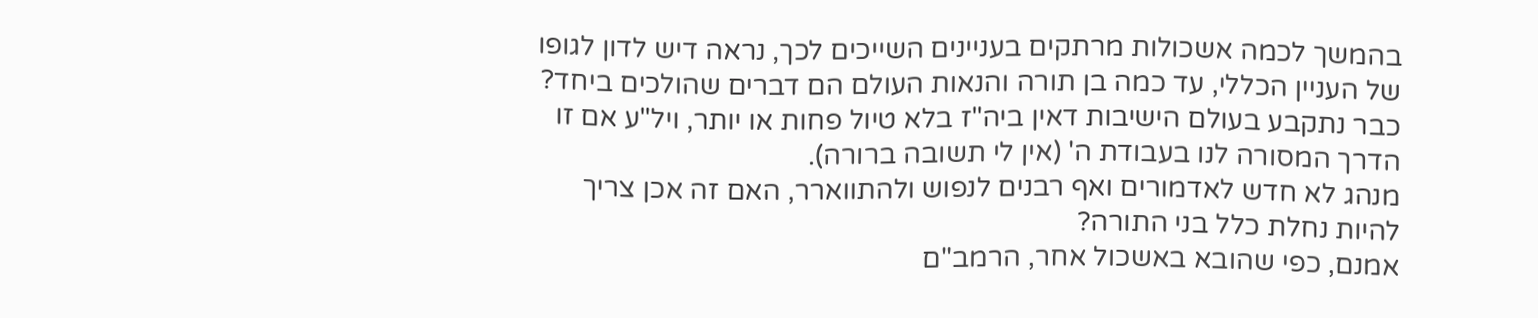בהמשך לכמה אשכולות מרתקים בעניינים השייכים לכך, נראה דיש לדון לגופו של העניין הכללי, עד כמה בן תורה והנאות העולם הם דברים שהולכים ביחד?
כבר נתקבע בעולם הישיבות דאין ביה"ז בלא טיול פחות או יותר, ויל"ע אם זו הדרך המסורה לנו בעבודת ה' (אין לי תשובה ברורה).
מנהג לא חדש לאדמורים ואף רבנים לנפוש ולהתווארר, האם זה אכן צריך להיות נחלת כלל בני התורה?
אמנם, כפי שהובא באשכול אחר, הרמב"ם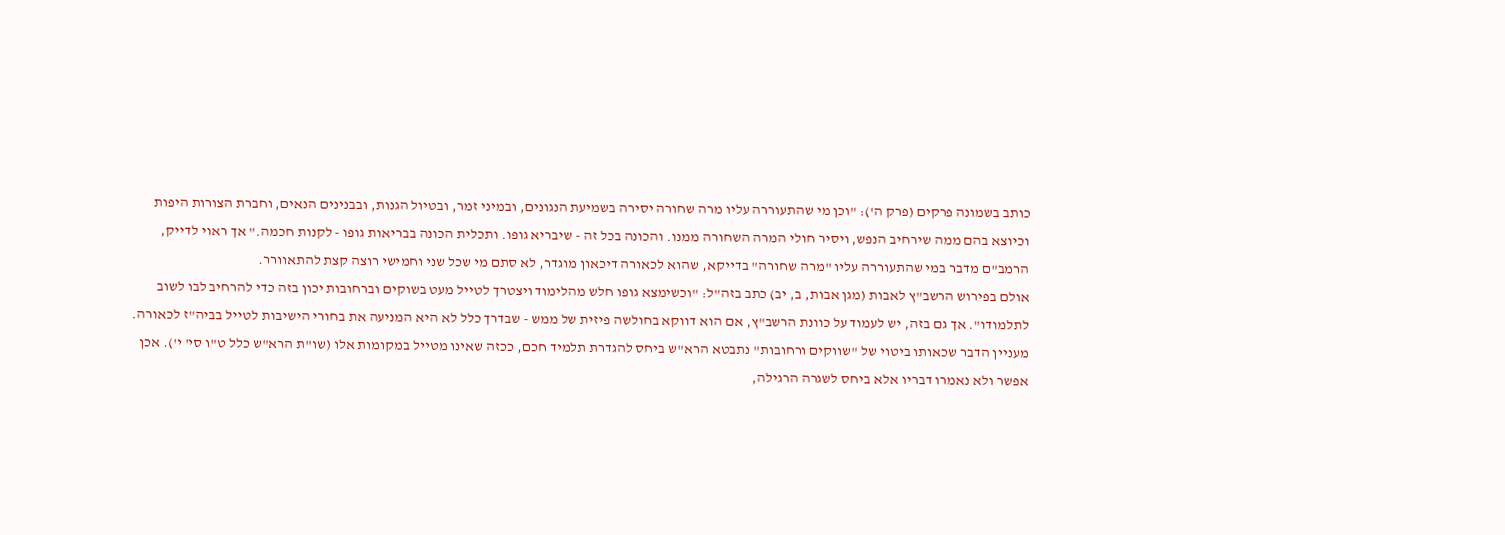כותב בשמונה פרקים (פרק ה'): "וכן מי שהתעוררה עליו מרה שחורה יסירה בשמיעת הנגונים, ובמיני זמר, ובטיול הגנות, ובבנינים הנאים, וחברת הצורות היפות וכיוצא בהם ממה שירחיב הנפש, ויסיר חולי המרה השחורה ממנו. והכונה בכל זה - שיבריא גופו. ותכלית הכונה בבריאות גופו - לקנות חכמה." אך ראוי לדייק, הרמב"ם מדבר במי שהתעוררה עליו "מרה שחורה" בדייקא, שהוא לכאורה דיכאון מוגדר, לא סתם מי שכל שני וחמישי רוצה קצת להתאוורר.
אולם בפירוש הרשב"ץ לאבות (מגן אבות, ב, יב) כתב בזה"ל: "וכשימצא גופו חלש מהלימוד ויצטרך לטייל מעט בשוקים וברחובות יכון בזה כדי להרחיב לבו לשוב לתלמודו". אך גם בזה, יש לעמוד על כוונת הרשב"ץ, אם הוא דווקא בחולשה פיזית של ממש - שבדרך כלל לא היא המניעה את בחורי הישיבות לטייל בביה"ז לכאורה.
מעניין הדבר שכאותו ביטוי של "שווקים ורחובות" נתבטא הרא"ש ביחס להגדרת תלמיד חכם, ככזה שאינו מטייל במקומות אלו (שו"ת הרא"ש כלל ט"ו סי' י'). אכן אפשר ולא נאמרו דבריו אלא ביחס לשגרה הרגילה,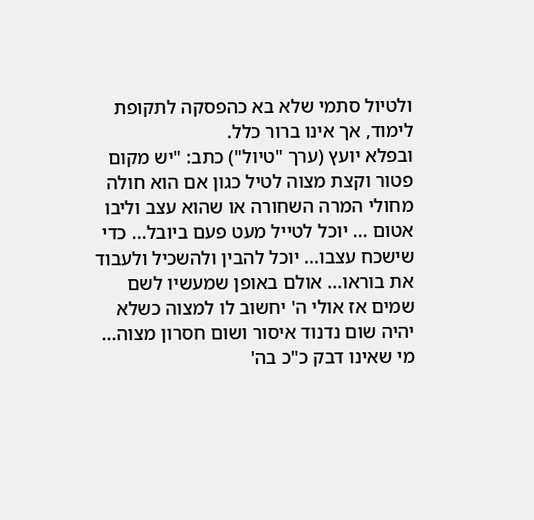ולטיול סתמי שלא בא כהפסקה לתקופת לימוד, אך אינו ברור כלל.
ובפלא יועץ (ערך "טיול") כתב: "יש מקום פטור וקצת מצוה לטיל כגון אם הוא חולה מחולי המרה השחורה או שהוא עצב וליבו אטום ... יוכל לטייל מעט פעם ביובל... כדי שישכח עצבו... יוכל להבין ולהשכיל ולעבוד את בוראו... אולם באופן שמעשיו לשם שמים אז אולי ה' יחשוב לו למצוה כשלא יהיה שום נדנוד איסור ושום חסרון מצוה... מי שאינו דבק כ"כ בה'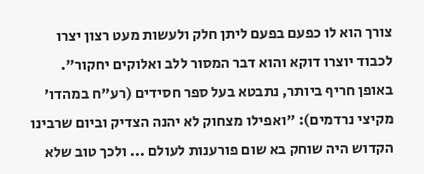צורך הוא לו כפעם בפעם ליתן חלק ולעשות מעט רצון יצרו לכבוד יוצרו דוקא והוא דבר המסור ללב ואלוקים יחקור".
באופן חריף ביותר, נתבטא בעל ספר חסידים (רע"ח במהדו' מקיצי נרדמים): "ואפילו מצחוק לא יהנה הצדיק וביום שרבינו הקדוש היה שוחק בא שום פורענות לעולם ... ולכך טוב שלא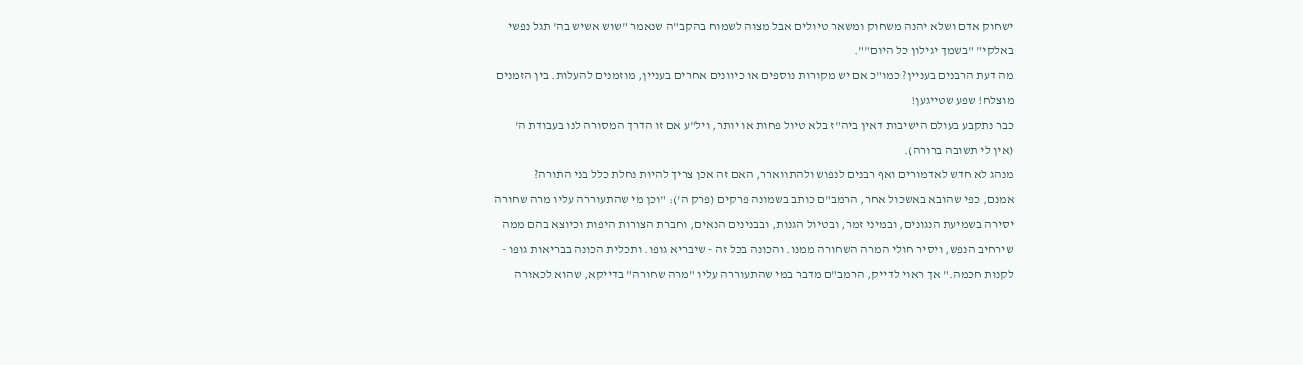ישחוק אדם ושלא יהנה משחוק ומשאר טיולים אבל מצוה לשמוח בהקב"ה שנאמר "שוש אשיש בה' תגל נפשי באלקי" "בשמך יגילון כל היום"".
מה דעת הרבנים בעניין? כמו"כ אם יש מקורות נוספים או כיוונים אחרים בעניין, מוזמנים להעלות. בין הזמנים מוצלח! שפע שטייגען!
כבר נתקבע בעולם הישיבות דאין ביה"ז בלא טיול פחות או יותר, ויל"ע אם זו הדרך המסורה לנו בעבודת ה' (אין לי תשובה ברורה).
מנהג לא חדש לאדמורים ואף רבנים לנפוש ולהתווארר, האם זה אכן צריך להיות נחלת כלל בני התורה?
אמנם, כפי שהובא באשכול אחר, הרמב"ם כותב בשמונה פרקים (פרק ה'): "וכן מי שהתעוררה עליו מרה שחורה יסירה בשמיעת הנגונים, ובמיני זמר, ובטיול הגנות, ובבנינים הנאים, וחברת הצורות היפות וכיוצא בהם ממה שירחיב הנפש, ויסיר חולי המרה השחורה ממנו. והכונה בכל זה - שיבריא גופו. ותכלית הכונה בבריאות גופו - לקנות חכמה." אך ראוי לדייק, הרמב"ם מדבר במי שהתעוררה עליו "מרה שחורה" בדייקא, שהוא לכאורה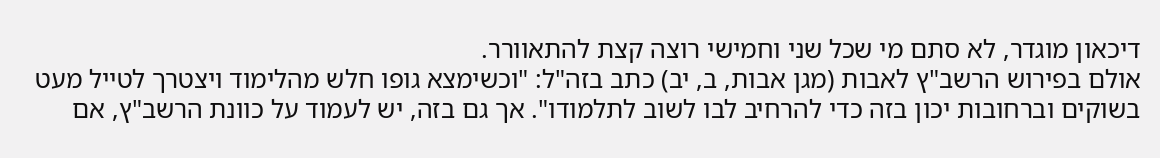דיכאון מוגדר, לא סתם מי שכל שני וחמישי רוצה קצת להתאוורר.
אולם בפירוש הרשב"ץ לאבות (מגן אבות, ב, יב) כתב בזה"ל: "וכשימצא גופו חלש מהלימוד ויצטרך לטייל מעט בשוקים וברחובות יכון בזה כדי להרחיב לבו לשוב לתלמודו". אך גם בזה, יש לעמוד על כוונת הרשב"ץ, אם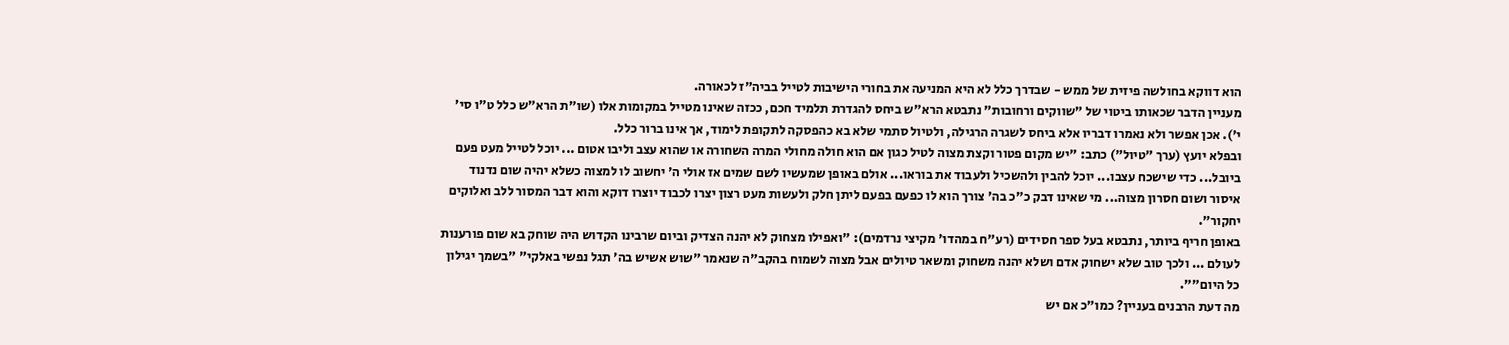הוא דווקא בחולשה פיזית של ממש - שבדרך כלל לא היא המניעה את בחורי הישיבות לטייל בביה"ז לכאורה.
מעניין הדבר שכאותו ביטוי של "שווקים ורחובות" נתבטא הרא"ש ביחס להגדרת תלמיד חכם, ככזה שאינו מטייל במקומות אלו (שו"ת הרא"ש כלל ט"ו סי' י'). אכן אפשר ולא נאמרו דבריו אלא ביחס לשגרה הרגילה, ולטיול סתמי שלא בא כהפסקה לתקופת לימוד, אך אינו ברור כלל.
ובפלא יועץ (ערך "טיול") כתב: "יש מקום פטור וקצת מצוה לטיל כגון אם הוא חולה מחולי המרה השחורה או שהוא עצב וליבו אטום ... יוכל לטייל מעט פעם ביובל... כדי שישכח עצבו... יוכל להבין ולהשכיל ולעבוד את בוראו... אולם באופן שמעשיו לשם שמים אז אולי ה' יחשוב לו למצוה כשלא יהיה שום נדנוד איסור ושום חסרון מצוה... מי שאינו דבק כ"כ בה' צורך הוא לו כפעם בפעם ליתן חלק ולעשות מעט רצון יצרו לכבוד יוצרו דוקא והוא דבר המסור ללב ואלוקים יחקור".
באופן חריף ביותר, נתבטא בעל ספר חסידים (רע"ח במהדו' מקיצי נרדמים): "ואפילו מצחוק לא יהנה הצדיק וביום שרבינו הקדוש היה שוחק בא שום פורענות לעולם ... ולכך טוב שלא ישחוק אדם ושלא יהנה משחוק ומשאר טיולים אבל מצוה לשמוח בהקב"ה שנאמר "שוש אשיש בה' תגל נפשי באלקי" "בשמך יגילון כל היום"".
מה דעת הרבנים בעניין? כמו"כ אם יש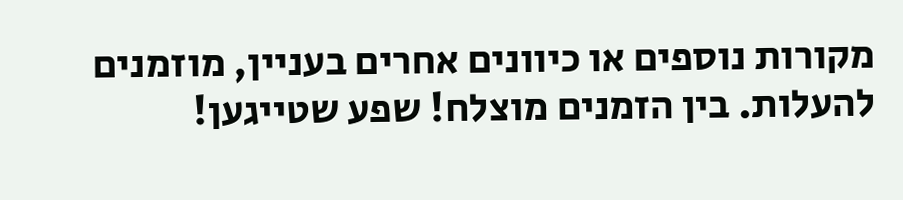מקורות נוספים או כיוונים אחרים בעניין, מוזמנים להעלות. בין הזמנים מוצלח! שפע שטייגען!